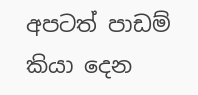අපටත් පාඩම් කියා දෙන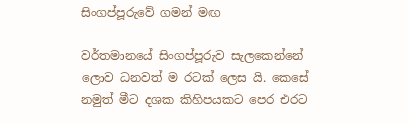සිංගප්පූරුවේ ගමන් මඟ

වර්තමානයේ සිංගප්පූරුව සැලකෙන්නේ ලොව ධනවත් ම රටක් ලෙස යි. කෙසේ නමුත් මීට දශක කිහිපයකට පෙර එරට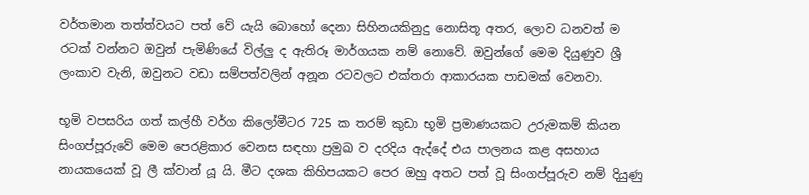වර්තමාන තත්ත්වයට පත් වේ යැයි බොහෝ දෙනා සිහිනයකිනුදු නොසිතූ අතර, ලොව ධනවත් ම රටක් වන්නට ඔවුන් පැමිණියේ විල්ලු ද ඇතිරූ මාර්ගයක නම් නොවේ. ඔවුන්ගේ මෙම දියුණුව ශ්‍රී ලංකාව වැනි, ඔවුනට වඩා සම්පත්වලින් අනූන රටවලට එක්තරා ආකාරයක පාඩමක් වෙනවා.

භූමි වපසරිය ගත් කල්හී වර්ග කිලෝමීටර 725 ක තරම් කුඩා භූමි ප්‍රමාණයකට උරුමකම් කියන සිංගප්පූරුවේ මෙම පෙරළිකාර වෙනස සඳහා ප්‍රමුඛ ව දරදිය ඇද්දේ එය පාලනය කළ අසහාය නායකයෙක් වූ ලී ක්වාන් යූ යි. මීට දශක කිහිපයකට පෙර ඔහු අතට පත් වූ සිංගප්පූරුව නම් දියුණු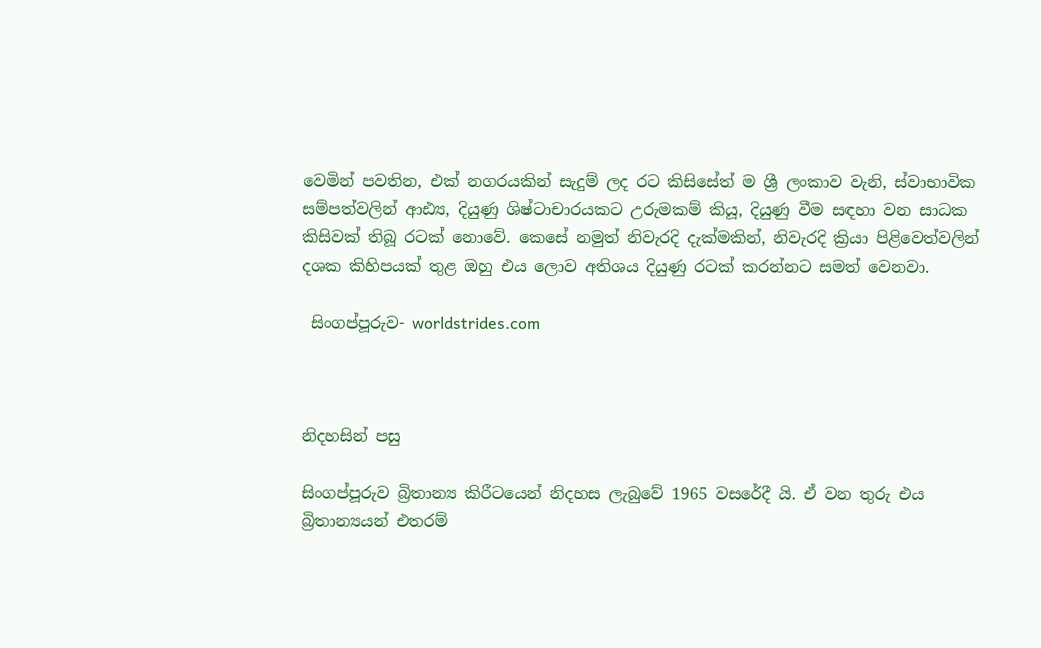වෙමින් පවතින, එක් නගරයකින් සැදුම් ලද රට කිසිසේත් ම ශ්‍රී ලංකාව වැනි, ස්වාභාවික සම්පත්වලින් ආඪ්‍ය, දියුණු ශිෂ්ටාචාරයකට උරුමකම් කියූ, දියුණු වීම සඳහා වන සාධක කිසිවක් තිබූ රටක් නොවේ. කෙසේ නමුත් නිවැරදි දැක්මකින්, නිවැරදි ක්‍රියා පිළිවෙත්වලින් දශක කිහිපයක් තුළ ඔහු එය ලොව අතිශය දියුණු රටක් කරන්නට සමත් වෙනවා.

 සිංගප්පූරුව- worldstrides.com



නිදහසින් පසු

සිංගප්පූරුව බ්‍රිතාන්‍ය කිරීටයෙන් නිදහස ලැබුවේ 1965 වසරේදී යි. ඒ වන තුරු එය බ්‍රිතාන්‍යයන් එතරම්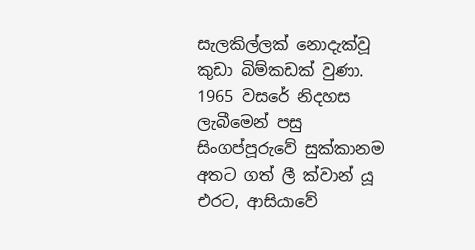සැලකිල්ලක් නොදැක්වූ කුඩා බිම්කඩක් වුණා. 1965 වසරේ නිදහස ලැබීමෙන් පසු සිංගප්පූරුවේ සුක්කානම අතට ගත් ලී ක්වාන් යූ  එරට, ආසියාවේ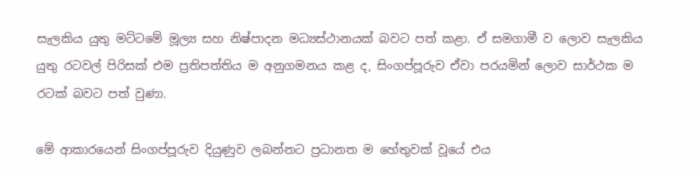සැලකිය යුතු මට්ටමේ මූල්‍ය සහ නිෂ්පාදන මධ්‍යස්ථානයක් බවට පත් කළා. ඒ සමගාමී ව ලොව සැලකිය යුතු රටවල් පිරිසක් එම ප්‍රතිපත්තිය ම අනුගමනය කළ ද, සිංගප්පූරුව ඒවා පරයමින් ලොව සාර්ථක ම රටක් බවට පත් වුණා.

මේ ආකාරයෙන් සිංගප්පූරුව දියුණුව ලබන්නට ප්‍රධානත ම හේතුවක් වූයේ එය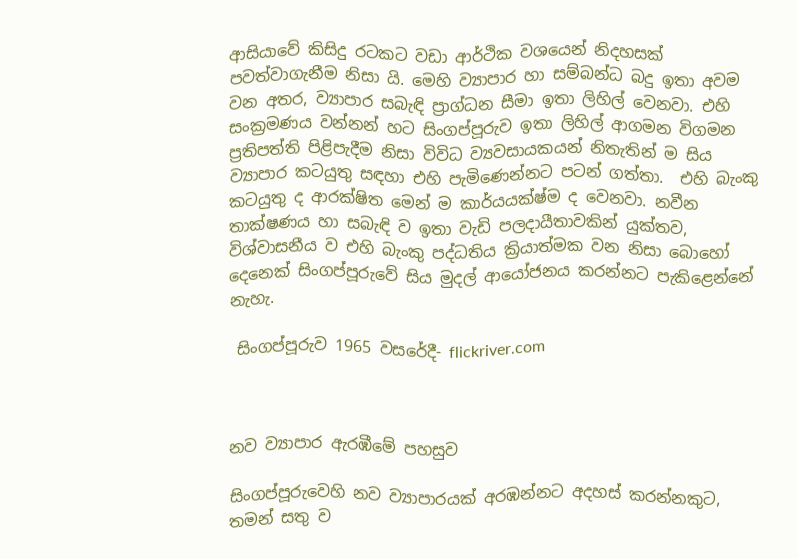ආසියාවේ කිසිදු රටකට වඩා ආර්ථික වශයෙන් නිදහසක් පවත්වාගැනීම නිසා යි. මෙහි ව්‍යාපාර හා සම්බන්ධ බදු ඉතා අවම වන අතර, ව්‍යාපාර සබැඳි ප්‍රාග්ධන සීමා ඉතා ලිහිල් වෙනවා. එහි සංක්‍රමණය වන්නන් හට සිංගප්පූරුව ඉතා ලිහිල් ආගමන විගමන ප්‍රතිපත්ති පිළිපැදීම නිසා විවිධ ව්‍යවසායකයන් නිතැතින් ම සිය ව්‍යාපාර කටයුතු සඳහා එහි පැමිණෙන්නට පටන් ගත්තා.  එහි බැංකු කටයුතු ද ආරක්ෂිත මෙන් ම කාර්යයක්ෂ්ම ද වෙනවා. නවීන තාක්ෂණය හා සබැඳි ව ඉතා වැඩි පලදායීතාවකින් යුක්තව, විශ්වාසනීය ව එහි බැංකු පද්ධතිය ක්‍රියාත්මක වන නිසා බොහෝ දෙනෙක් සිංගප්පූරුවේ සිය මුදල් ආයෝජනය කරන්නට පැකිළෙන්නේ නැහැ.

 සිංගප්පූරුව 1965 වසරේදී- flickriver.com



නව ව්‍යාපාර ඇරඹීමේ පහසුව

සිංගප්පූරුවෙහි නව ව්‍යාපාරයක් අරඹන්නට අදහස් කරන්නකුට, තමන් සතු ව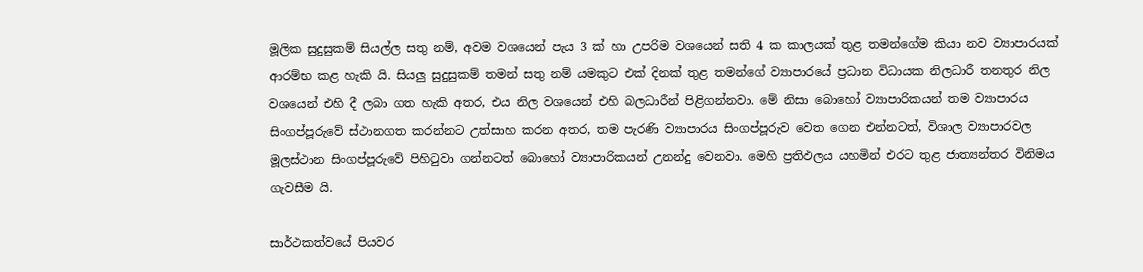මූලික සුදුසුකම් සියල්ල සතු නම්, අවම වශයෙන් පැය 3 ක් හා උපරිම වශයෙන් සති 4 ක කාලයක් තුළ තමන්ගේම කියා නව ව්‍යාපාරයක් ආරම්භ කළ හැකි යි. සියලු සුදුසුකම් තමන් සතු නම් යමකුට එක් දිනක් තුළ තමන්ගේ ව්‍යාපාරයේ ප්‍රධාන විධායක නිලධාරී තනතුර නිල වශයෙන් එහි දී ලබා ගත හැකි අතර, එය නිල වශයෙන් එහි බලධාරීන් පිළිගන්නවා. මේ නිසා බොහෝ ව්‍යාපාරිකයන් තම ව්‍යාපාරය සිංගප්පූරුවේ ස්ථානගත කරන්නට උත්සාහ කරන අතර, තම පැරණි ව්‍යාපාරය සිංගප්පූරුව වෙත ගෙන එන්නටත්, විශාල ව්‍යාපාරවල මූලස්ථාන සිංගප්පූරුවේ පිහිටුවා ගන්නටත් බොහෝ ව්‍යාපාරිකයන් උනන්දු වෙනවා. මෙහි ප්‍රතිඵලය යහමින් එරට තුළ ජාත්‍යන්තර විනිමය ගැවසීම යි.

සාර්ථකත්වයේ පියවර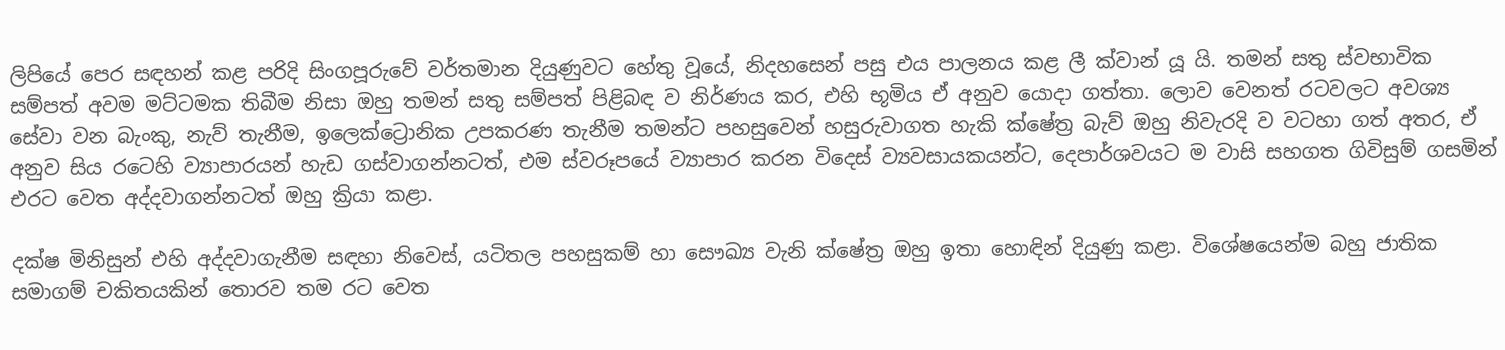ලිපියේ පෙර සඳහන් කළ පරිදි සිංගපූරුවේ වර්තමාන දියුණුවට හේතු වූයේ, නිදහසෙන් පසු එය පාලනය කළ ලී ක්වාන් යූ යි. තමන් සතු ස්වභාවික සම්පත් අවම මට්ටමක තිබීම නිසා ඔහු තමන් සතු සම්පත් පිළිබඳ ව නිර්ණය කර, එහි භූමිය ඒ අනුව යොදා ගත්තා. ලොව වෙනත් රටවලට අවශ්‍ය සේවා වන බැංකු, නැව් තැනීම, ඉලෙක්ට්‍රොනික උපකරණ තැනීම තමන්ට පහසුවෙන් හසුරුවාගත හැකි ක්ෂේත්‍ර බැව් ඔහු නිවැරදි ව වටහා ගත් අතර, ඒ අනුව සිය රටෙහි ව්‍යාපාරයන් හැඩ ගස්වාගන්නටත්, එම ස්වරූපයේ ව්‍යාපාර කරන විදෙස් ව්‍යවසායකයන්ට, දෙපාර්ශවයට ම වාසි සහගත ගිවිසුම් ගසමින් එරට වෙත අද්දවාගන්නටත් ඔහු ක්‍රියා කළා.

දක්ෂ මිනිසුන් එහි අද්දවාගැනීම සඳහා නිවෙස්, යටිතල පහසුකම් හා සෞඛ්‍ය වැනි ක්ෂේත්‍ර ඔහු ඉතා හොඳින් දියුණු කළා. විශේෂයෙන්ම බහු ජාතික සමාගම් චකිතයකින් තොරව තම රට වෙත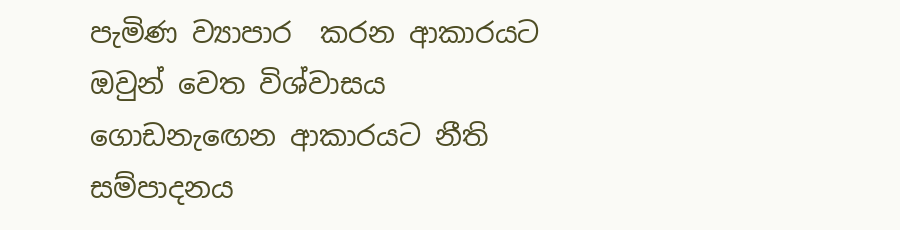පැමිණ ව්‍යාපාර  කරන ආකාරයට ඔවුන් වෙත විශ්වාසය ගොඩනැඟෙන ආකාරයට නීති සම්පාදනය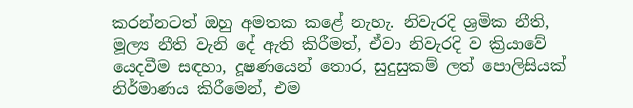කරන්නටත් ඔහු අමතක කළේ නැහැ. නිවැරදි ශ්‍රමික නීති, මූල්‍ය නීති වැනි දේ ඇති කිරීමත්, ඒවා නිවැරදි ව ක්‍රියාවේ යෙදවීම සඳහා, දූෂණයෙන් තොර, සුදුසුකම් ලත් පොලිසියක් නිර්මාණය කිරීමෙන්, එම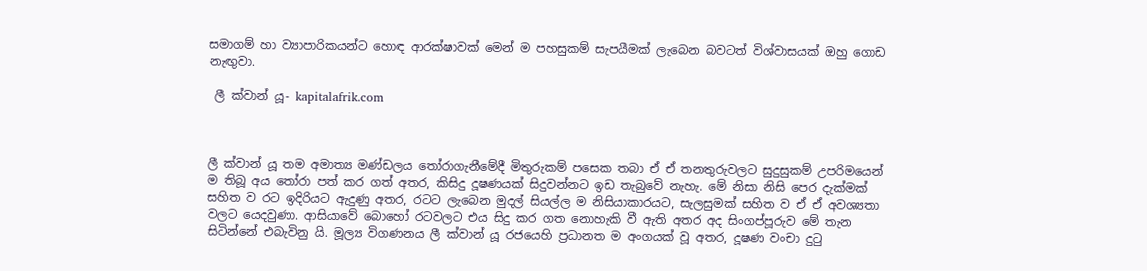සමාගම් හා ව්‍යාපාරිකයන්ට හොඳ ආරක්ෂාවක් මෙන් ම පහසුකම් සැපයීමක් ලැබෙන බවටත් විශ්වාසයක් ඔහු ගොඩ නැඟුවා.

 ලී ක්වාන් යූ- kapitalafrik.com



ලී ක්වාන් යූ තම අමාත්‍ය මණ්ඩලය තෝරාගැනීමේදී මිතුරුකම් පසෙක තබා ඒ ඒ තනතුරුවලට සුදුසුකම් උපරිමයෙන් ම තිබූ අය තෝරා පත් කර ගත් අතර, කිසිදු දූෂණයක් සිදුවන්නට ඉඩ තැබුවේ නැහැ. මේ නිසා නිසි පෙර දැක්මක් සහිත ව රට ඉදිරියට ඇදුණු අතර, රටට ලැබෙන මුදල් සියල්ල ම නිසියාකාරයට, සැලසුමක් සහිත ව ඒ ඒ අවශ්‍යතා වලට යෙදවුණා. ආසියාවේ බොහෝ රටවලට එය සිදු කර ගත නොහැකි වී ඇති අතර අද සිංගප්පූරුව මේ තැන සිටින්නේ එබැවිනු යි. මූල්‍ය විගණනය ලී ක්වාන් යූ රජයෙහි ප්‍රධානත ම අංගයක් වූ අතර, දූෂණ වංචා දුටු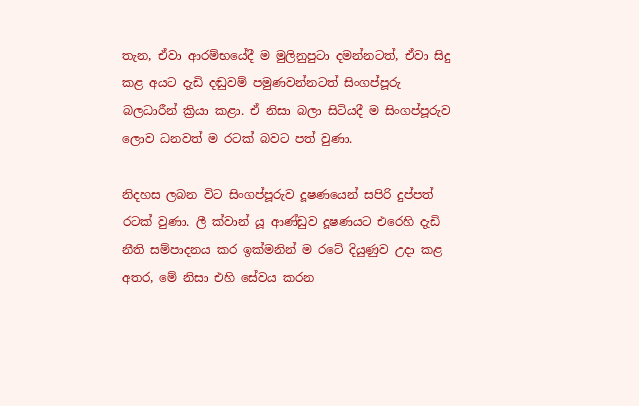තැන, ඒවා ආරම්භයේදී ම මුලිනුපුටා දමන්නටත්, ඒවා සිදු කළ අයට දැඩි දඬුවම් පමුණවන්නටත් සිංගප්පූරු බලධාරීන් ක්‍රියා කළා. ඒ නිසා බලා සිටියදී ම සිංගප්පූරුව ලොව ධනවත් ම රටක් බවට පත් වුණා.

නිදහස ලබන විට සිංගප්පූරුව දූෂණයෙන් සපිරි දුප්පත් රටක් වුණා. ලී ක්වාන් යූ ආණ්ඩුව දූෂණයට එරෙහි දැඩි නීති සම්පාදනය කර ඉක්මනින් ම රටේ දියුණුව උදා කළ අතර, මේ නිසා එහි සේවය කරන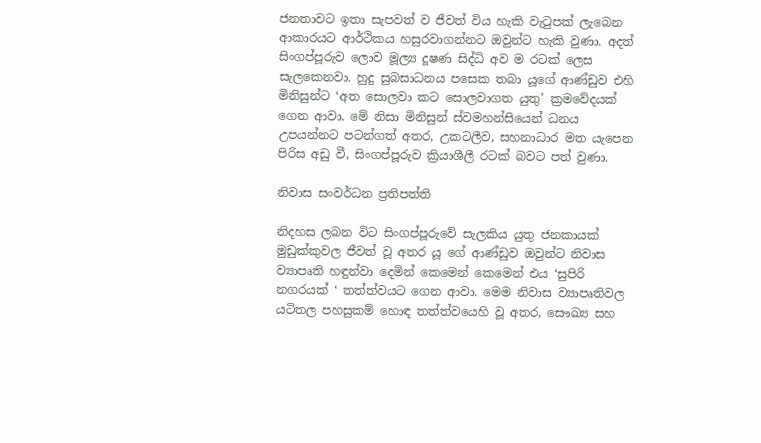ජනතාවට ඉතා සැපවත් ව ජීවත් විය හැකි වැටුපක් ලැබෙන ආකාරයට ආර්ථිකය හසුරවාගන්නට ඔවුන්ට හැකි වුණා. අදත් සිංගප්පූරුව ලොව මූල්‍ය දූෂණ සිද්ධි අව ම රටක් ලෙස සැලකෙනවා. හුදු සුබසාධනය පසෙක තබා යූගේ ආණ්ඩුව එහි මිනිසුන්ට ‘අත සොලවා කට සොලවාගත යුතු’ ක්‍රමවේදයක් ගෙන ආවා. මේ නිසා මිනිසුන් ස්වමහන්සියෙන් ධනය උපයන්නට පටන්ගත් අතර, උකටලීව, සහනාධාර මත යැපෙන පිරිස අඩු වී, සිංගප්පූරුව ක්‍රියාශීලී රටක් බවට පත් වුණා.

නිවාස සංවර්ධන ප්‍රතිපත්ති

නිදහස ලබන විට සිංගප්පූරුවේ සැලකිය යුතු ජනකායක් මුඩුක්කුවල ජීවත් වූ අතර යූ ගේ ආණ්ඩුව ඔවුන්ට නිවාස ව්‍යාපෘති හඳුන්වා දෙමින් කෙමෙන් කෙමෙන් එය ‘සුපිරි නගරයක් ‘ තත්ත්වයට ගෙන ආවා. මෙම නිවාස ව්‍යාපෘතිවල යටිතල පහසුකම් හොඳ තත්ත්වයෙහි වූ අතර, සෞඛ්‍ය සහ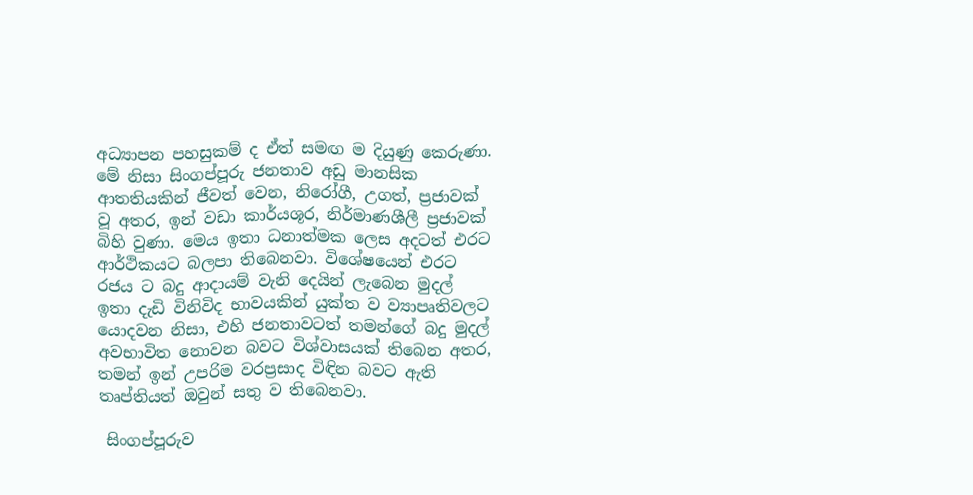අධ්‍යාපන පහසුකම් ද ඒත් සමඟ ම දියුණු කෙරුණා. මේ නිසා සිංගප්පූරු ජනතාව අඩු මානසික ආතතියකින් ජීවත් වෙන, නිරෝගී, උගත්, ප්‍රජාවක් වූ අතර, ඉන් වඩා කාර්යශූර, නිර්මාණශීලී ප්‍රජාවක් බිහි වුණා. මෙය ඉතා ධනාත්මක ලෙස අදටත් එරට ආර්ථිකයට බලපා තිබෙනවා. විශේෂයෙන් එරට රජය ට බදු ආදායම් වැනි දෙයින් ලැබෙන මුදල් ඉතා දැඩි විනිවිද භාවයකින් යුක්ත ව ව්‍යාපෘතිවලට යොදවන නිසා, එහි ජනතාවටත් තමන්ගේ බදු මුදල් අවභාවිත නොවන බවට විශ්වාසයක් තිබෙන අතර, තමන් ඉන් උපරිම වරප්‍රසාද විඳින බවට ඇති තෘප්තියත් ඔවුන් සතු ව තිබෙනවා.

 සිංගප්පූරුව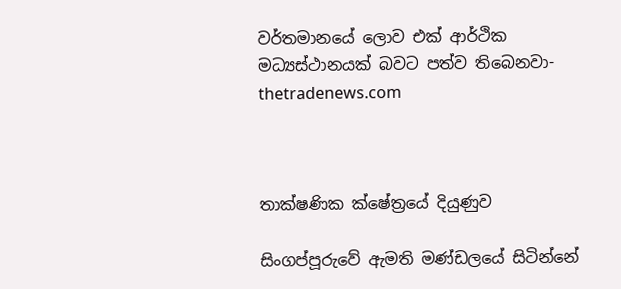වර්තමානයේ ලොව එක් ආර්ථික මධ්‍යස්ථානයක් බවට පත්ව තිබෙනවා- thetradenews.com



තාක්ෂණික ක්ෂේත්‍රයේ දියුණුව

සිංගප්පූරුවේ ඇමති මණ්ඩලයේ සිටින්නේ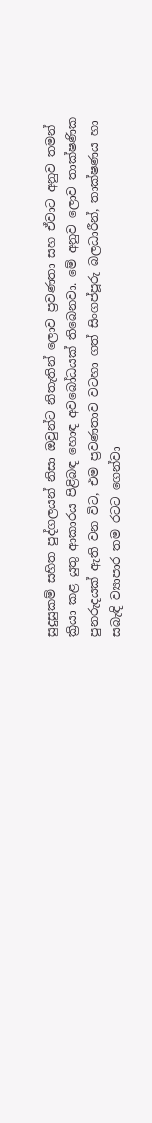සුදුසුකම් සහිත පුද්ගලයන් නිසා ඔවුන්ට නිතැතින් ලොව ප්‍රවණතා සහ ඒවාට අනුව තමන් ක්‍රියා කළ යුතු ආකාරය පිළිබඳ හොඳ අවබෝධයක් තිබෙනවා. මේ අනුව ලොව තාක්ෂණික පුනරුදයක් ඇති වන විට, එම ප්‍රවණතාව වටහා ගත් සිංගප්පූරු බලධාරීන්, තාක්ෂණය හා සබැඳි ව්‍යාපාර තම රටට ගෙන්වා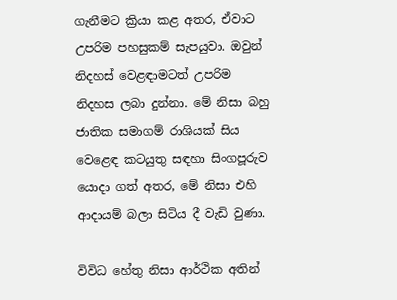ගැනීමට ක්‍රියා කළ අතර, ඒවාට උපරිම පහසුකම් සැපයුවා. ඔවුන් නිදහස් වෙළඳාමටත් උපරිම නිදහස ලබා දුන්නා. මේ නිසා බහු ජාතික සමාගම් රාශියක් සිය වෙළෙඳ කටයුතු සඳහා සිංගපූරුව යොදා ගත් අතර, මේ නිසා එහි ආදායම් බලා සිටිය දී වැඩි වුණා.

විවිධ හේතු නිසා ආර්ථික අතින්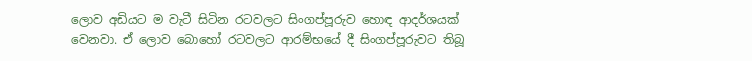ලොව අඩියට ම වැටී සිටින රටවලට සිංගප්පූරුව හොඳ ආදර්ශයක් වෙනවා. ඒ ලොව බොහෝ රටවලට ආරම්භයේ දී සිංගප්පූරුවට තිබූ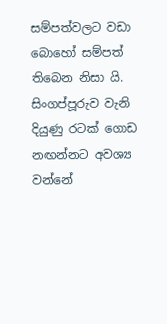සම්පත්වලට වඩා බොහෝ සම්පත් තිබෙන නිසා යි. සිංගප්පූරුව වැනි දියුණු රටක් ගොඩ නඟන්නට අවශ්‍ය වන්නේ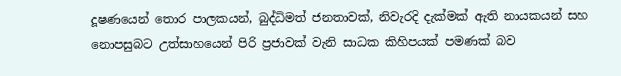දූෂණයෙන් තොර පාලකයන්, බුද්ධිමත් ජනතාවක්, නිවැරදි දැක්මක් ඇති නායකයන් සහ නොපසුබට උත්සාහයෙන් පිරි ප්‍රජාවක් වැනි සාධක කිහිපයක් පමණක් බව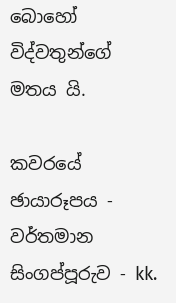බොහෝ විද්වතුන්ගේ මතය යි.

කවරයේ ඡායාරූපය - වර්තමාන සිංගප්පූරුව - kk.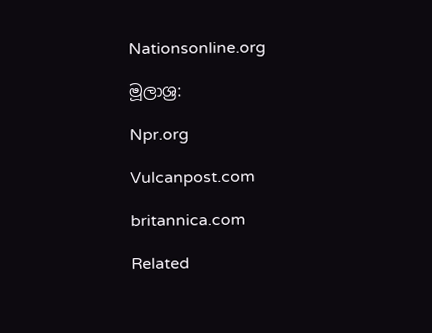Nationsonline.org

මූලාශ්‍ර:

Npr.org

Vulcanpost.com

britannica.com

Related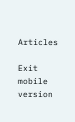Articles

Exit mobile version